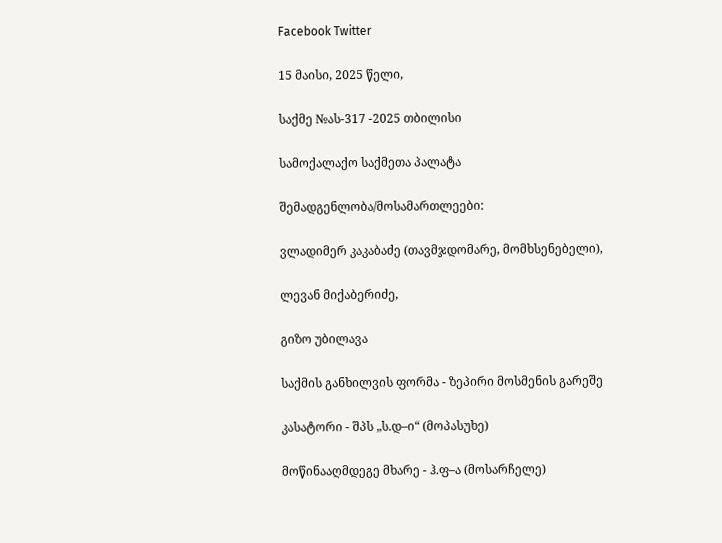Facebook Twitter

15 მაისი, 2025 წელი,

საქმე №ას-317 -2025 თბილისი

სამოქალაქო საქმეთა პალატა

შემადგენლობა/მოსამართლეები:

ვლადიმერ კაკაბაძე (თავმჯდომარე, მომხსენებელი),

ლევან მიქაბერიძე,

გიზო უბილავა

საქმის განხილვის ფორმა - ზეპირი მოსმენის გარეშე

კასატორი - შპს „ს.დ–ი“ (მოპასუხე)

მოწინააღმდეგე მხარე - ჰ.ფ–ა (მოსარჩელე)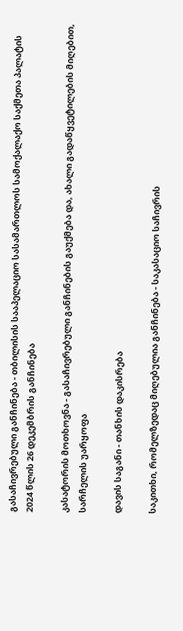გასაჩივრებული განჩინება - თბილისის სააპელაციო სასამართლოს სამოქალაქო საქმეთა პალატის 2024 წლის 26 დეკემბრის განჩინება

კასატორის მოთხოვნა - გასაჩივრებული განჩინების გაუქმება და, ახალი გადაწყვეტილების მიღებით, სარჩელის უარყოფა

დავის საგანი - თანხის დაკისრება

საკითხი, რომელზედაც მიღებულია განჩინება - საკასაციო საჩივრის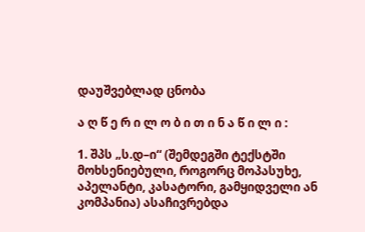დაუშვებლად ცნობა

ა ღ წ ე რ ი ლ ო ბ ი თ ი ნ ა წ ი ლ ი :

1. შპს „ს.დ–ი“ (შემდეგში ტექსტში მოხსენიებული, როგორც მოპასუხე, აპელანტი, კასატორი, გამყიდველი ან კომპანია) ასაჩივრებდა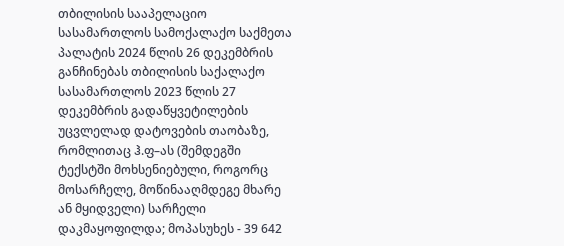თბილისის სააპელაციო სასამართლოს სამოქალაქო საქმეთა პალატის 2024 წლის 26 დეკემბრის განჩინებას თბილისის საქალაქო სასამართლოს 2023 წლის 27 დეკემბრის გადაწყვეტილების უცვლელად დატოვების თაობაზე, რომლითაც ჰ.ფ–ას (შემდეგში ტექსტში მოხსენიებული, როგორც მოსარჩელე, მოწინააღმდეგე მხარე ან მყიდველი) სარჩელი დაკმაყოფილდა; მოპასუხეს - 39 642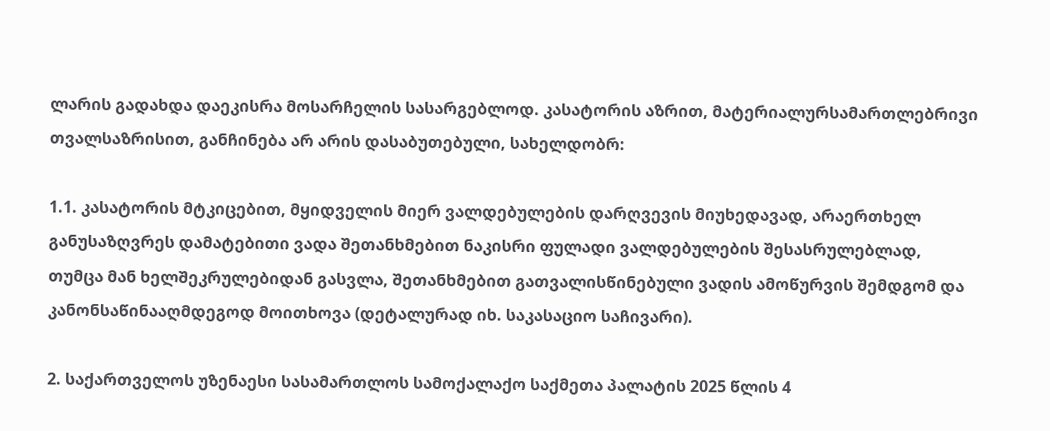ლარის გადახდა დაეკისრა მოსარჩელის სასარგებლოდ. კასატორის აზრით, მატერიალურსამართლებრივი თვალსაზრისით, განჩინება არ არის დასაბუთებული, სახელდობრ:

1.1. კასატორის მტკიცებით, მყიდველის მიერ ვალდებულების დარღვევის მიუხედავად, არაერთხელ განუსაზღვრეს დამატებითი ვადა შეთანხმებით ნაკისრი ფულადი ვალდებულების შესასრულებლად, თუმცა მან ხელშეკრულებიდან გასვლა, შეთანხმებით გათვალისწინებული ვადის ამოწურვის შემდგომ და კანონსაწინააღმდეგოდ მოითხოვა (დეტალურად იხ. საკასაციო საჩივარი).

2. საქართველოს უზენაესი სასამართლოს სამოქალაქო საქმეთა პალატის 2025 წლის 4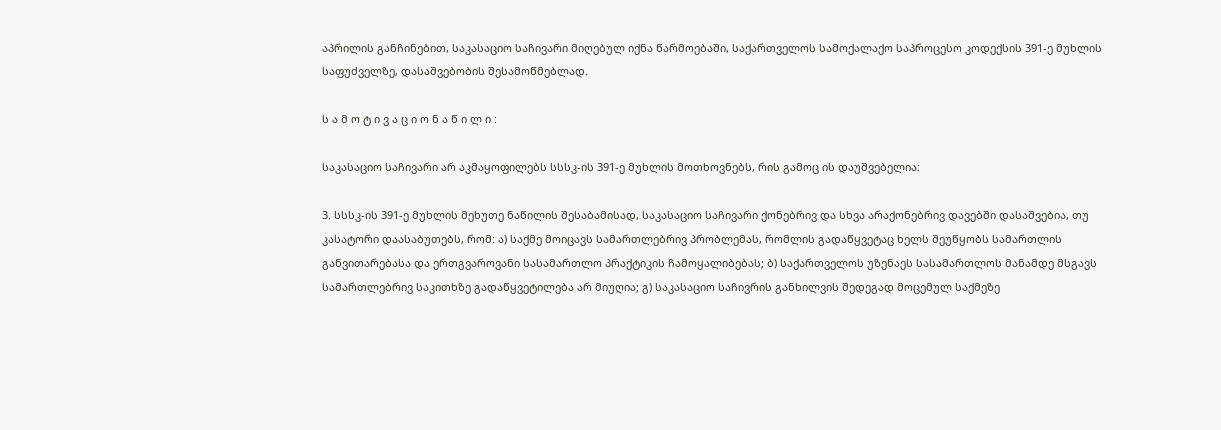აპრილის განჩინებით, საკასაციო საჩივარი მიღებულ იქნა წარმოებაში, საქართველოს სამოქალაქო საპროცესო კოდექსის 391-ე მუხლის საფუძველზე, დასაშვებობის შესამოწმებლად.

ს ა მ ო ტ ი ვ ა ც ი ო ნ ა წ ი ლ ი :

საკასაციო საჩივარი არ აკმაყოფილებს სსსკ-ის 391-ე მუხლის მოთხოვნებს, რის გამოც ის დაუშვებელია:

3. სსსკ-ის 391-ე მუხლის მეხუთე ნაწილის შესაბამისად, საკასაციო საჩივარი ქონებრივ და სხვა არაქონებრივ დავებში დასაშვებია, თუ კასატორი დაასაბუთებს, რომ: ა) საქმე მოიცავს სამართლებრივ პრობლემას, რომლის გადაწყვეტაც ხელს შეუწყობს სამართლის განვითარებასა და ერთგვაროვანი სასამართლო პრაქტიკის ჩამოყალიბებას; ბ) საქართველოს უზენაეს სასამართლოს მანამდე მსგავს სამართლებრივ საკითხზე გადაწყვეტილება არ მიუღია; გ) საკასაციო საჩივრის განხილვის შედეგად მოცემულ საქმეზე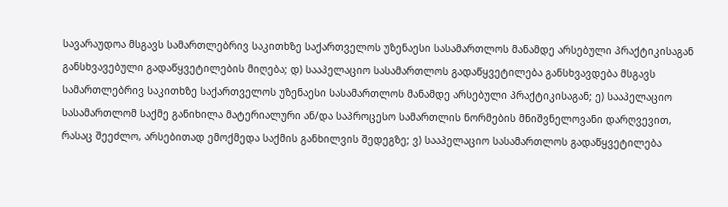სავარაუდოა მსგავს სამართლებრივ საკითხზე საქართველოს უზენაესი სასამართლოს მანამდე არსებული პრაქტიკისაგან განსხვავებული გადაწყვეტილების მიღება; დ) სააპელაციო სასამართლოს გადაწყვეტილება განსხვავდება მსგავს სამართლებრივ საკითხზე საქართველოს უზენაესი სასამართლოს მანამდე არსებული პრაქტიკისაგან; ე) სააპელაციო სასამართლომ საქმე განიხილა მატერიალური ან/და საპროცესო სამართლის ნორმების მნიშვნელოვანი დარღვევით, რასაც შეეძლო, არსებითად ემოქმედა საქმის განხილვის შედეგზე; ვ) სააპელაციო სასამართლოს გადაწყვეტილება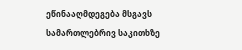ეწინააღმდეგება მსგავს სამართლებრივ საკითხზე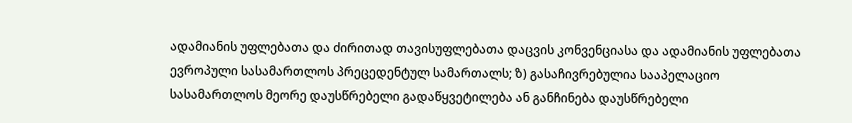ადამიანის უფლებათა და ძირითად თავისუფლებათა დაცვის კონვენციასა და ადამიანის უფლებათა ევროპული სასამართლოს პრეცედენტულ სამართალს; ზ) გასაჩივრებულია სააპელაციო სასამართლოს მეორე დაუსწრებელი გადაწყვეტილება ან განჩინება დაუსწრებელი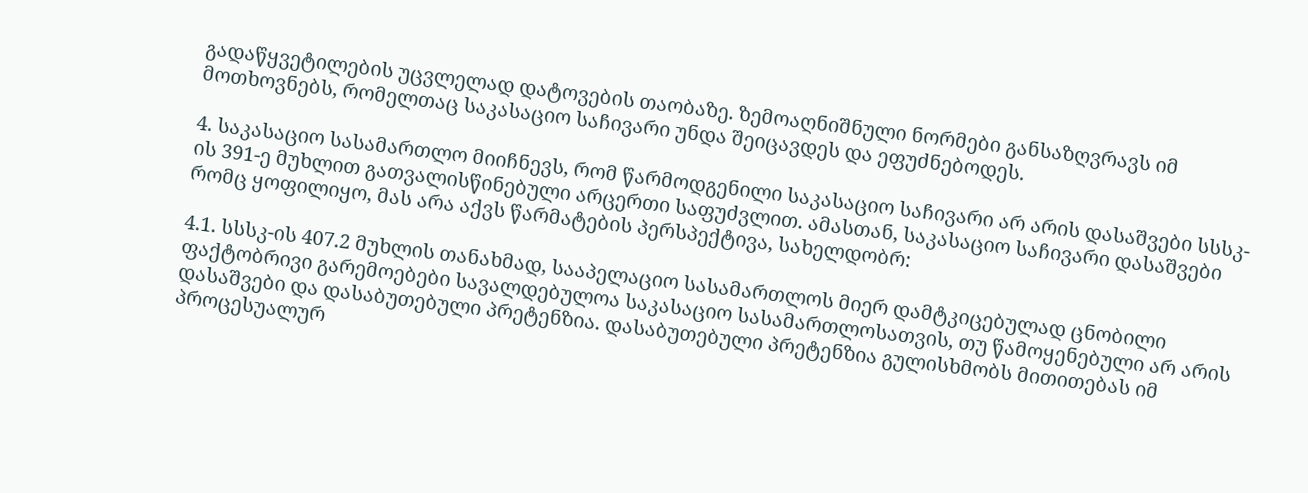გადაწყვეტილების უცვლელად დატოვების თაობაზე. ზემოაღნიშნული ნორმები განსაზღვრავს იმ მოთხოვნებს, რომელთაც საკასაციო საჩივარი უნდა შეიცავდეს და ეფუძნებოდეს.

4. საკასაციო სასამართლო მიიჩნევს, რომ წარმოდგენილი საკასაციო საჩივარი არ არის დასაშვები სსსკ-ის 391-ე მუხლით გათვალისწინებული არცერთი საფუძვლით. ამასთან, საკასაციო საჩივარი დასაშვები რომც ყოფილიყო, მას არა აქვს წარმატების პერსპექტივა, სახელდობრ:

4.1. სსსკ-ის 407.2 მუხლის თანახმად, სააპელაციო სასამართლოს მიერ დამტკიცებულად ცნობილი ფაქტობრივი გარემოებები სავალდებულოა საკასაციო სასამართლოსათვის, თუ წამოყენებული არ არის დასაშვები და დასაბუთებული პრეტენზია. დასაბუთებული პრეტენზია გულისხმობს მითითებას იმ პროცესუალურ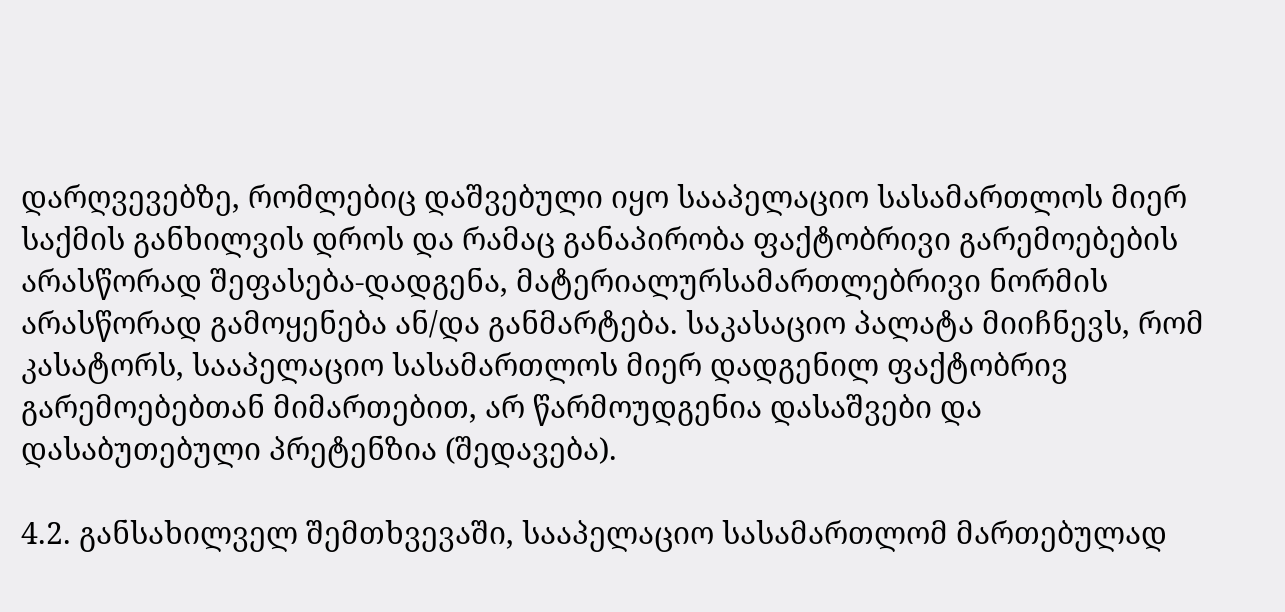დარღვევებზე, რომლებიც დაშვებული იყო სააპელაციო სასამართლოს მიერ საქმის განხილვის დროს და რამაც განაპირობა ფაქტობრივი გარემოებების არასწორად შეფასება-დადგენა, მატერიალურსამართლებრივი ნორმის არასწორად გამოყენება ან/და განმარტება. საკასაციო პალატა მიიჩნევს, რომ კასატორს, სააპელაციო სასამართლოს მიერ დადგენილ ფაქტობრივ გარემოებებთან მიმართებით, არ წარმოუდგენია დასაშვები და დასაბუთებული პრეტენზია (შედავება).

4.2. განსახილველ შემთხვევაში, სააპელაციო სასამართლომ მართებულად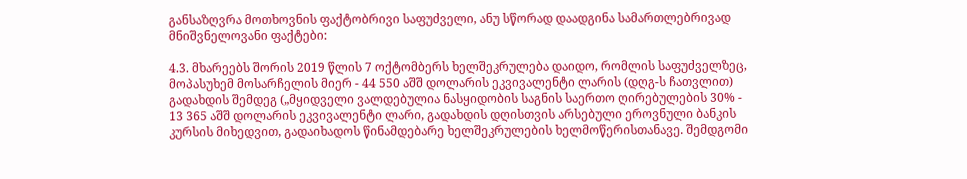განსაზღვრა მოთხოვნის ფაქტობრივი საფუძველი, ანუ სწორად დაადგინა სამართლებრივად მნიშვნელოვანი ფაქტები:

4.3. მხარეებს შორის 2019 წლის 7 ოქტომბერს ხელშეკრულება დაიდო, რომლის საფუძველზეც, მოპასუხემ მოსარჩელის მიერ - 44 550 აშშ დოლარის ეკვივალენტი ლარის (დღგ-ს ჩათვლით) გადახდის შემდეგ („მყიდველი ვალდებულია ნასყიდობის საგნის საერთო ღირებულების 30% - 13 365 აშშ დოლარის ეკვივალენტი ლარი, გადახდის დღისთვის არსებული ეროვნული ბანკის კურსის მიხედვით, გადაიხადოს წინამდებარე ხელშეკრულების ხელმოწერისთანავე. შემდგომი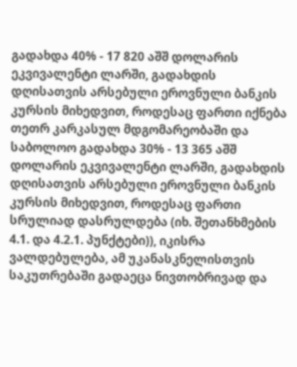გადახდა 40% - 17 820 აშშ დოლარის ეკვივალენტი ლარში, გადახდის დღისათვის არსებული ეროვნული ბანკის კურსის მიხედვით, როდესაც ფართი იქნება თეთრ კარკასულ მდგომარეობაში და საბოლოო გადახდა 30% - 13 365 აშშ დოლარის ეკვივალენტი ლარში, გადახდის დღისათვის არსებული ეროვნული ბანკის კურსის მიხედვით, როდესაც ფართი სრულიად დასრულდება (იხ. შეთანხმების 4.1. და 4.2.1. პუნქტები)), იკისრა ვალდებულება, ამ უკანასკნელისთვის საკუთრებაში გადაეცა ნივთობრივად და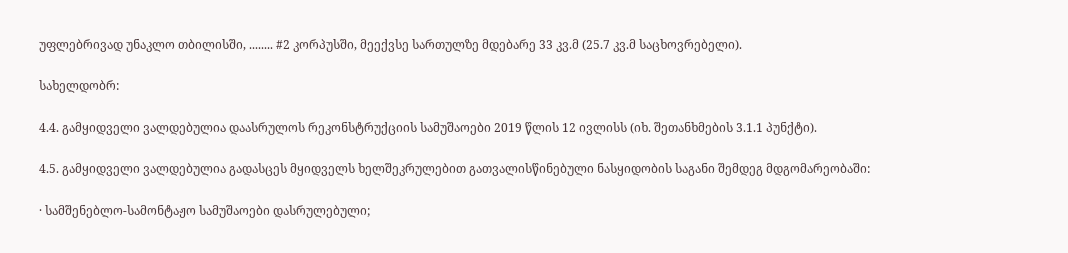უფლებრივად უნაკლო თბილისში, ........ #2 კორპუსში, მეექვსე სართულზე მდებარე 33 კვ.მ (25.7 კვ.მ საცხოვრებელი).

სახელდობრ:

4.4. გამყიდველი ვალდებულია დაასრულოს რეკონსტრუქციის სამუშაოები 2019 წლის 12 ივლისს (იხ. შეთანხმების 3.1.1 პუნქტი).

4.5. გამყიდველი ვალდებულია გადასცეს მყიდველს ხელშეკრულებით გათვალისწინებული ნასყიდობის საგანი შემდეგ მდგომარეობაში:

· სამშენებლო-სამონტაჟო სამუშაოები დასრულებული;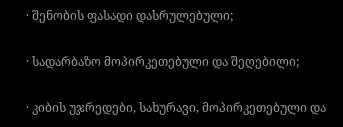· შენობის ფასადი დასრულებული;

· სადარბაზო მოპირკეთებული და შეღებილი;

· კიბის უჯრედები, სახურავი, მოპირკეთებული და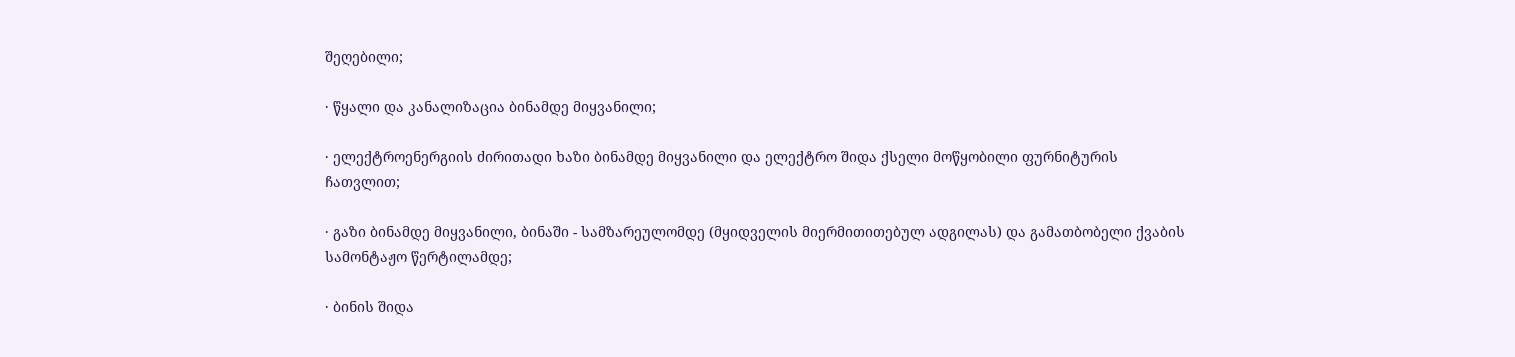შეღებილი;

· წყალი და კანალიზაცია ბინამდე მიყვანილი;

· ელექტროენერგიის ძირითადი ხაზი ბინამდე მიყვანილი და ელექტრო შიდა ქსელი მოწყობილი ფურნიტურის ჩათვლით;

· გაზი ბინამდე მიყვანილი, ბინაში - სამზარეულომდე (მყიდველის მიერმითითებულ ადგილას) და გამათბობელი ქვაბის სამონტაჟო წერტილამდე;

· ბინის შიდა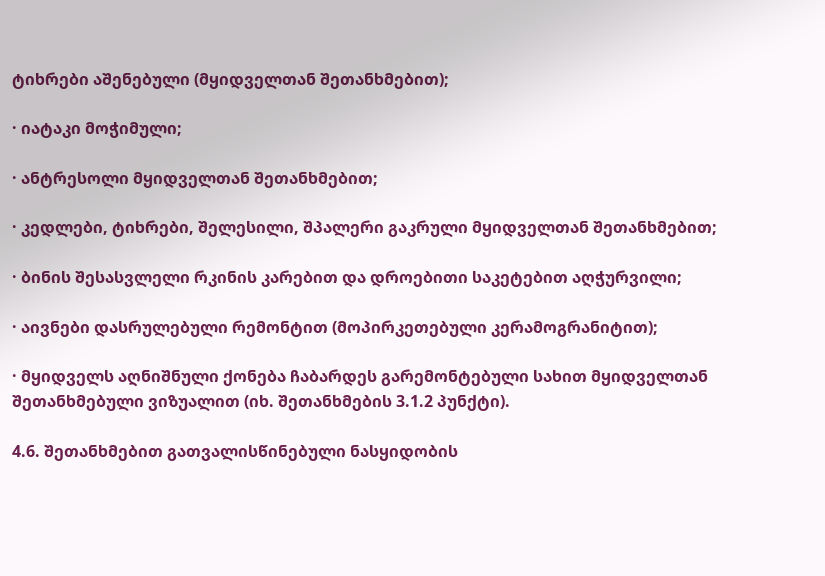ტიხრები აშენებული (მყიდველთან შეთანხმებით);

· იატაკი მოჭიმული;

· ანტრესოლი მყიდველთან შეთანხმებით;

· კედლები, ტიხრები, შელესილი, შპალერი გაკრული მყიდველთან შეთანხმებით;

· ბინის შესასვლელი რკინის კარებით და დროებითი საკეტებით აღჭურვილი;

· აივნები დასრულებული რემონტით (მოპირკეთებული კერამოგრანიტით);

· მყიდველს აღნიშნული ქონება ჩაბარდეს გარემონტებული სახით მყიდველთან შეთანხმებული ვიზუალით (იხ. შეთანხმების 3.1.2 პუნქტი).

4.6. შეთანხმებით გათვალისწინებული ნასყიდობის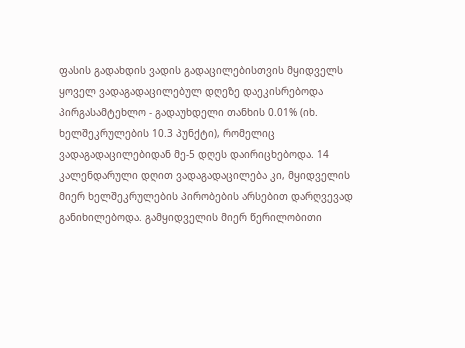ფასის გადახდის ვადის გადაცილებისთვის მყიდველს ყოველ ვადაგადაცილებულ დღეზე დაეკისრებოდა პირგასამტეხლო - გადაუხდელი თანხის 0.01% (იხ. ხელშეკრულების 10.3 პუნქტი), რომელიც ვადაგადაცილებიდან მე-5 დღეს დაირიცხებოდა. 14 კალენდარული დღით ვადაგადაცილება კი, მყიდველის მიერ ხელშეკრულების პირობების არსებით დარღვევად განიხილებოდა. გამყიდველის მიერ წერილობითი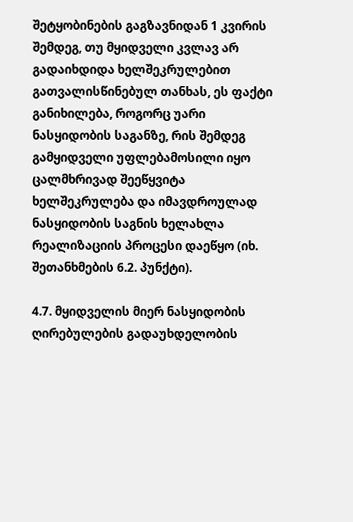შეტყობინების გაგზავნიდან 1 კვირის შემდეგ, თუ მყიდველი კვლავ არ გადაიხდიდა ხელშეკრულებით გათვალისწინებულ თანხას, ეს ფაქტი განიხილება, როგორც უარი ნასყიდობის საგანზე, რის შემდეგ გამყიდველი უფლებამოსილი იყო ცალმხრივად შეეწყვიტა ხელშეკრულება და იმავდროულად ნასყიდობის საგნის ხელახლა რეალიზაციის პროცესი დაეწყო (იხ. შეთანხმების 6.2. პუნქტი).

4.7. მყიდველის მიერ ნასყიდობის ღირებულების გადაუხდელობის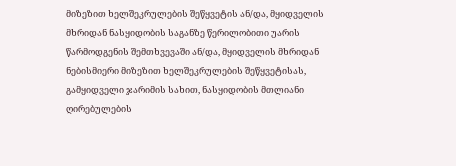მიზეზით ხელშეკრულების შეწყვეტის ან/და, მყიდველის მხრიდან ნასყიდობის საგანზე წერილობითი უარის წარმოდგენის შემთხვევაში ან/და, მყიდველის მხრიდან ნებისმიერი მიზეზით ხელშეკრულების შეწყვეტისას, გამყიდველი ჯარიმის სახით, ნასყიდობის მთლიანი ღირებულების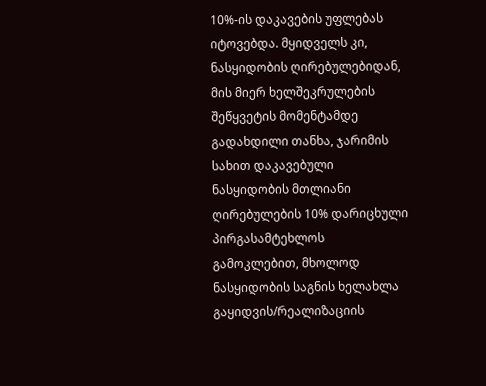10%-ის დაკავების უფლებას იტოვებდა. მყიდველს კი, ნასყიდობის ღირებულებიდან, მის მიერ ხელშეკრულების შეწყვეტის მომენტამდე გადახდილი თანხა, ჯარიმის სახით დაკავებული ნასყიდობის მთლიანი ღირებულების 10% დარიცხული პირგასამტეხლოს გამოკლებით, მხოლოდ ნასყიდობის საგნის ხელახლა გაყიდვის/რეალიზაციის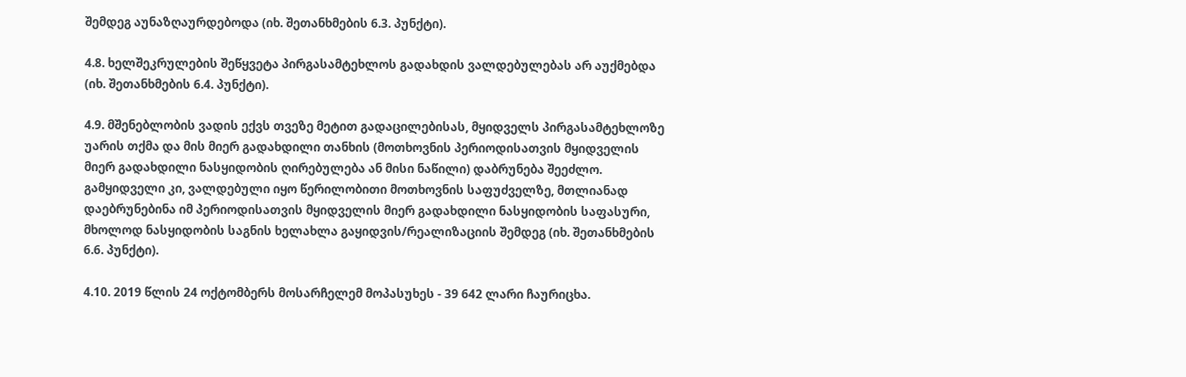შემდეგ აუნაზღაურდებოდა (იხ. შეთანხმების 6.3. პუნქტი).

4.8. ხელშეკრულების შეწყვეტა პირგასამტეხლოს გადახდის ვალდებულებას არ აუქმებდა (იხ. შეთანხმების 6.4. პუნქტი).

4.9. მშენებლობის ვადის ექვს თვეზე მეტით გადაცილებისას, მყიდველს პირგასამტეხლოზე უარის თქმა და მის მიერ გადახდილი თანხის (მოთხოვნის პერიოდისათვის მყიდველის მიერ გადახდილი ნასყიდობის ღირებულება ან მისი ნაწილი) დაბრუნება შეეძლო. გამყიდველი კი, ვალდებული იყო წერილობითი მოთხოვნის საფუძველზე, მთლიანად დაებრუნებინა იმ პერიოდისათვის მყიდველის მიერ გადახდილი ნასყიდობის საფასური, მხოლოდ ნასყიდობის საგნის ხელახლა გაყიდვის/რეალიზაციის შემდეგ (იხ. შეთანხმების 6.6. პუნქტი).

4.10. 2019 წლის 24 ოქტომბერს მოსარჩელემ მოპასუხეს - 39 642 ლარი ჩაურიცხა.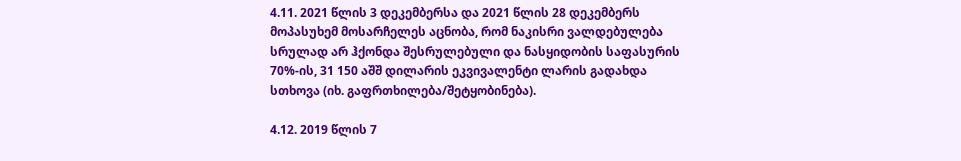4.11. 2021 წლის 3 დეკემბერსა და 2021 წლის 28 დეკემბერს მოპასუხემ მოსარჩელეს აცნობა, რომ ნაკისრი ვალდებულება სრულად არ ჰქონდა შესრულებული და ნასყიდობის საფასურის 70%-ის, 31 150 აშშ დილარის ეკვივალენტი ლარის გადახდა სთხოვა (იხ. გაფრთხილება/შეტყობინება).

4.12. 2019 წლის 7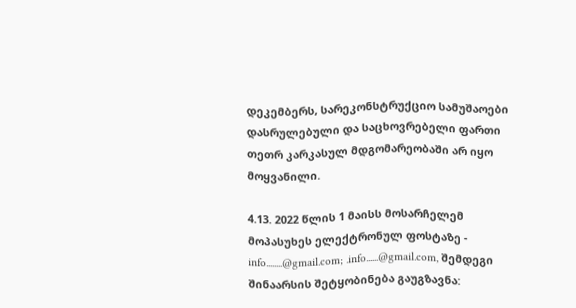დეკემბერს, სარეკონსტრუქციო სამუშაოები დასრულებული და საცხოვრებელი ფართი თეთრ კარკასულ მდგომარეობაში არ იყო მოყვანილი.

4.13. 2022 წლის 1 მაისს მოსარჩელემ მოპასუხეს ელექტრონულ ფოსტაზე - info........@gmail.com; .info......@gmail.com, შემდეგი შინაარსის შეტყობინება გაუგზავნა: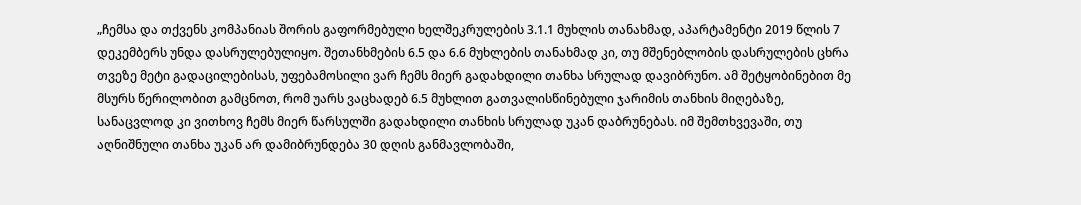„ჩემსა და თქვენს კომპანიას შორის გაფორმებული ხელშეკრულების 3.1.1 მუხლის თანახმად, აპარტამენტი 2019 წლის 7 დეკემბერს უნდა დასრულებულიყო. შეთანხმების 6.5 და 6.6 მუხლების თანახმად კი, თუ მშენებლობის დასრულების ცხრა თვეზე მეტი გადაცილებისას, უფებამოსილი ვარ ჩემს მიერ გადახდილი თანხა სრულად დავიბრუნო. ამ შეტყობინებით მე მსურს წერილობით გამცნოთ, რომ უარს ვაცხადებ 6.5 მუხლით გათვალისწინებული ჯარიმის თანხის მიღებაზე, სანაცვლოდ კი ვითხოვ ჩემს მიერ წარსულში გადახდილი თანხის სრულად უკან დაბრუნებას. იმ შემთხვევაში, თუ აღნიშნული თანხა უკან არ დამიბრუნდება 30 დღის განმავლობაში,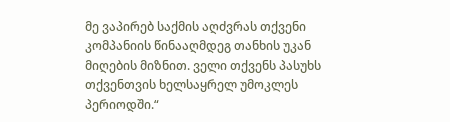მე ვაპირებ საქმის აღძვრას თქვენი კომპანიის წინააღმდეგ თანხის უკან მიღების მიზნით. ველი თქვენს პასუხს თქვენთვის ხელსაყრელ უმოკლეს პერიოდში.“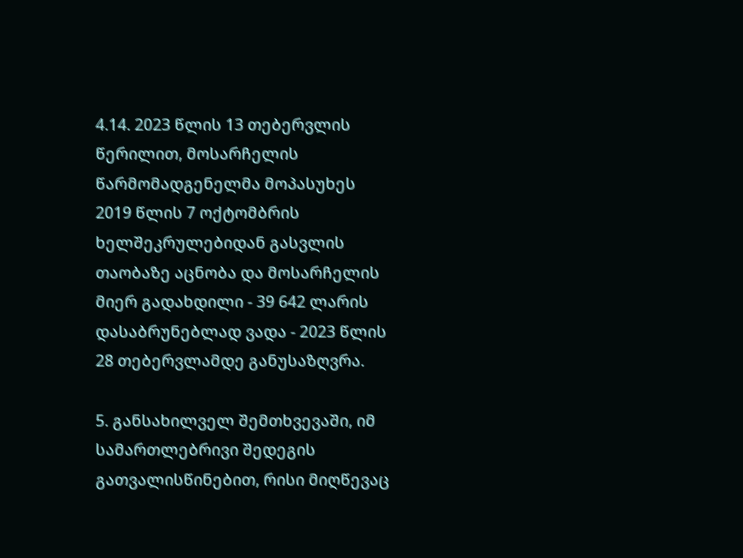4.14. 2023 წლის 13 თებერვლის წერილით, მოსარჩელის წარმომადგენელმა მოპასუხეს 2019 წლის 7 ოქტომბრის ხელშეკრულებიდან გასვლის თაობაზე აცნობა და მოსარჩელის მიერ გადახდილი - 39 642 ლარის დასაბრუნებლად ვადა - 2023 წლის 28 თებერვლამდე განუსაზღვრა.

5. განსახილველ შემთხვევაში, იმ სამართლებრივი შედეგის გათვალისწინებით, რისი მიღწევაც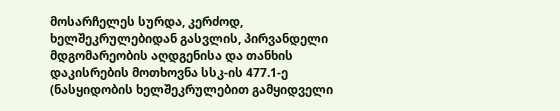მოსარჩელეს სურდა, კერძოდ, ხელშეკრულებიდან გასვლის, პირვანდელი მდგომარეობის აღდგენისა და თანხის დაკისრების მოთხოვნა სსკ-ის 477.1-ე (ნასყიდობის ხელშეკრულებით გამყიდველი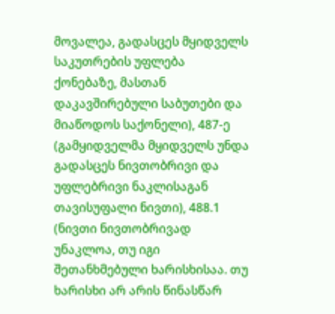მოვალეა, გადასცეს მყიდველს საკუთრების უფლება ქონებაზე, მასთან დაკავშირებული საბუთები და მიაწოდოს საქონელი), 487-ე (გამყიდველმა მყიდველს უნდა გადასცეს ნივთობრივი და უფლებრივი ნაკლისაგან თავისუფალი ნივთი), 488.1 (ნივთი ნივთობრივად უნაკლოა, თუ იგი შეთანხმებული ხარისხისაა. თუ ხარისხი არ არის წინასწარ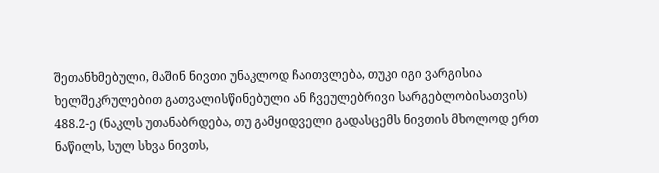შეთანხმებული, მაშინ ნივთი უნაკლოდ ჩაითვლება, თუკი იგი ვარგისია ხელშეკრულებით გათვალისწინებული ან ჩვეულებრივი სარგებლობისათვის) 488.2-ე (ნაკლს უთანაბრდება, თუ გამყიდველი გადასცემს ნივთის მხოლოდ ერთ ნაწილს, სულ სხვა ნივთს,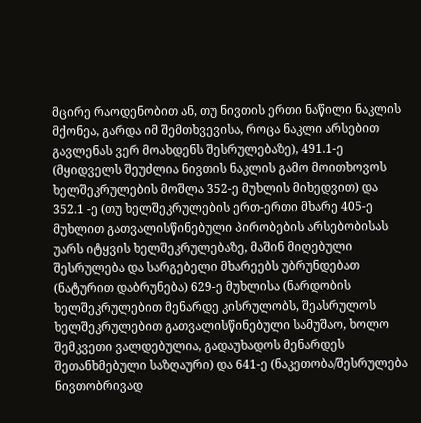მცირე რაოდენობით ან, თუ ნივთის ერთი ნაწილი ნაკლის მქონეა, გარდა იმ შემთხვევისა, როცა ნაკლი არსებით გავლენას ვერ მოახდენს შესრულებაზე), 491.1-ე (მყიდველს შეუძლია ნივთის ნაკლის გამო მოითხოვოს ხელშეკრულების მოშლა 352-ე მუხლის მიხედვით) და 352.1 -ე (თუ ხელშეკრულების ერთ-ერთი მხარე 405-ე მუხლით გათვალისწინებული პირობების არსებობისას უარს იტყვის ხელშეკრულებაზე, მაშინ მიღებული შესრულება და სარგებელი მხარეებს უბრუნდებათ (ნატურით დაბრუნება) 629-ე მუხლისა (ნარდობის ხელშეკრულებით მენარდე კისრულობს, შეასრულოს ხელშეკრულებით გათვალისწინებული სამუშაო, ხოლო შემკვეთი ვალდებულია, გადაუხადოს მენარდეს შეთანხმებული საზღაური) და 641-ე (ნაკეთობა/შესრულება ნივთობრივად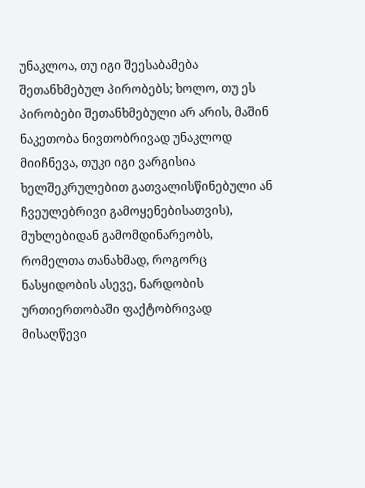უნაკლოა, თუ იგი შეესაბამება შეთანხმებულ პირობებს; ხოლო, თუ ეს პირობები შეთანხმებული არ არის, მაშინ ნაკეთობა ნივთობრივად უნაკლოდ მიიჩნევა, თუკი იგი ვარგისია ხელშეკრულებით გათვალისწინებული ან ჩვეულებრივი გამოყენებისათვის), მუხლებიდან გამომდინარეობს, რომელთა თანახმად, როგორც ნასყიდობის ასევე, ნარდობის ურთიერთობაში ფაქტობრივად მისაღწევი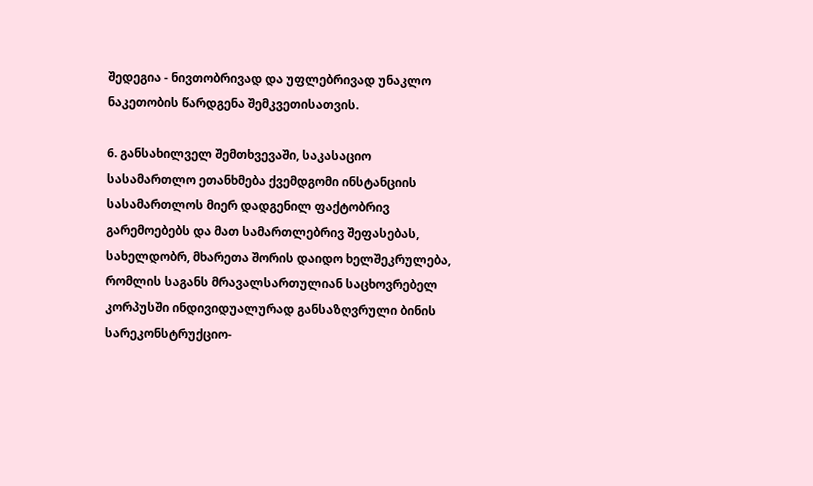შედეგია - ნივთობრივად და უფლებრივად უნაკლო ნაკეთობის წარდგენა შემკვეთისათვის.

6. განსახილველ შემთხვევაში, საკასაციო სასამართლო ეთანხმება ქვემდგომი ინსტანციის სასამართლოს მიერ დადგენილ ფაქტობრივ გარემოებებს და მათ სამართლებრივ შეფასებას, სახელდობრ, მხარეთა შორის დაიდო ხელშეკრულება, რომლის საგანს მრავალსართულიან საცხოვრებელ კორპუსში ინდივიდუალურად განსაზღვრული ბინის სარეკონსტრუქციო-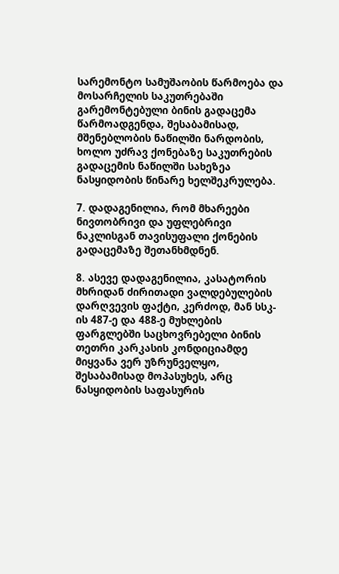სარემონტო სამუშაობის წარმოება და მოსარჩელის საკუთრებაში გარემონტებული ბინის გადაცემა წარმოადგენდა, შესაბამისად, მშენებლობის ნაწილში ნარდობის, ხოლო უძრავ ქონებაზე საკუთრების გადაცემის ნაწილში სახეზეა ნასყიდობის წინარე ხელშეკრულება.

7. დადაგენილია, რომ მხარეები ნივთობრივი და უფლებრივი ნაკლისგან თავისუფალი ქონების გადაცემაზე შეთანხმდნენ.

8. ასევე დადაგენილია, კასატორის მხრიდან ძირითადი ვალდებულების დარღვევის ფაქტი, კერძოდ, მან სსკ-ის 487-ე და 488-ე მუხლების ფარგლებში საცხოვრებელი ბინის თეთრი კარკასის კონდიციამდე მიყვანა ვერ უზრუნველყო, შესაბამისად მოპასუხეს, არც ნასყიდობის საფასურის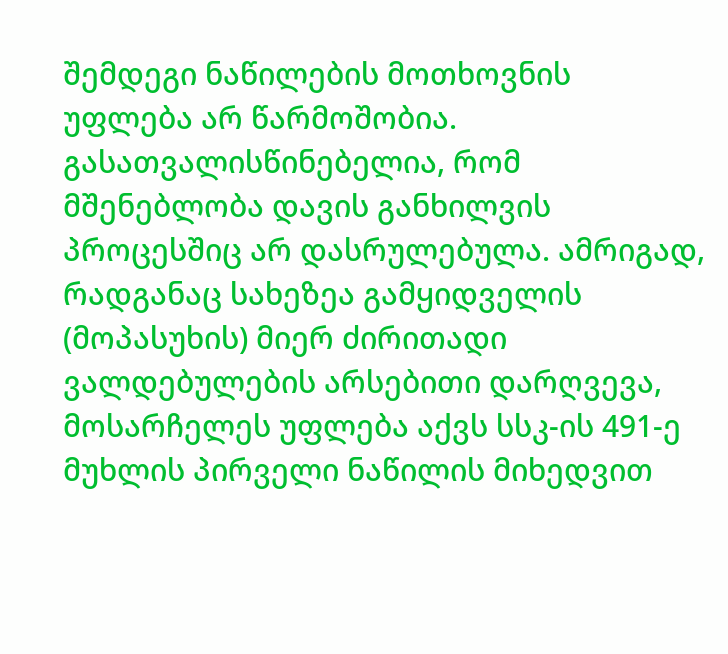შემდეგი ნაწილების მოთხოვნის უფლება არ წარმოშობია. გასათვალისწინებელია, რომ მშენებლობა დავის განხილვის პროცესშიც არ დასრულებულა. ამრიგად, რადგანაც სახეზეა გამყიდველის (მოპასუხის) მიერ ძირითადი ვალდებულების არსებითი დარღვევა, მოსარჩელეს უფლება აქვს სსკ-ის 491-ე მუხლის პირველი ნაწილის მიხედვით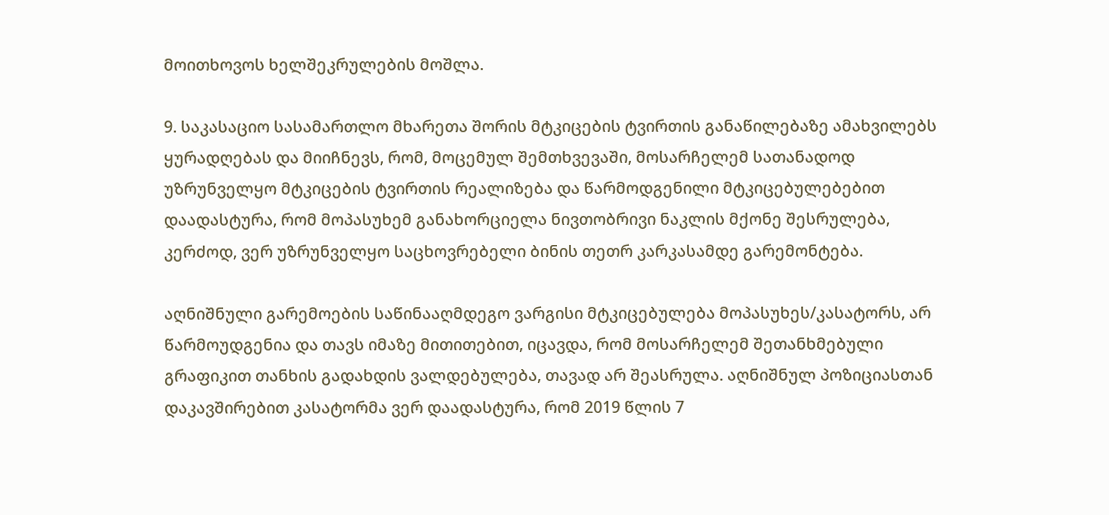მოითხოვოს ხელშეკრულების მოშლა.

9. საკასაციო სასამართლო მხარეთა შორის მტკიცების ტვირთის განაწილებაზე ამახვილებს ყურადღებას და მიიჩნევს, რომ, მოცემულ შემთხვევაში, მოსარჩელემ სათანადოდ უზრუნველყო მტკიცების ტვირთის რეალიზება და წარმოდგენილი მტკიცებულებებით დაადასტურა, რომ მოპასუხემ განახორციელა ნივთობრივი ნაკლის მქონე შესრულება, კერძოდ, ვერ უზრუნველყო საცხოვრებელი ბინის თეთრ კარკასამდე გარემონტება.

აღნიშნული გარემოების საწინააღმდეგო ვარგისი მტკიცებულება მოპასუხეს/კასატორს, არ წარმოუდგენია და თავს იმაზე მითითებით, იცავდა, რომ მოსარჩელემ შეთანხმებული გრაფიკით თანხის გადახდის ვალდებულება, თავად არ შეასრულა. აღნიშნულ პოზიციასთან დაკავშირებით კასატორმა ვერ დაადასტურა, რომ 2019 წლის 7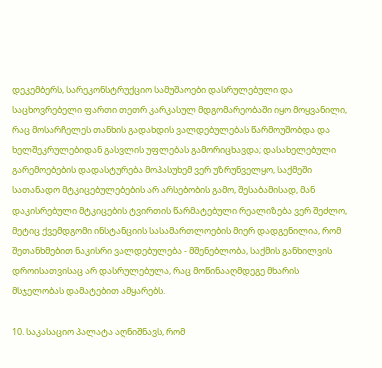დეკემბერს, სარეკონსტრუქციო სამუშაოები დასრულებული და საცხოვრებელი ფართი თეთრ კარკასულ მდგომარეობაში იყო მოყვანილი, რაც მოსარჩელეს თანხის გადახდის ვალდებულებას წარმოუშობდა და ხელშეკრულებიდან გასვლის უფლებას გამორიცხავდა; დასახელებული გარემოებების დადასტურება მოპასუხემ ვერ უზრუნველყო, საქმეში სათანადო მტკიცებულებების არ არსებობის გამო, შესაბამისად, მან დაკისრებული მტკიცების ტვირთის წარმატებული რეალიზება ვერ შეძლო, მეტიც ქვემდგომი ინსტანციის სასამართლოების მიერ დადგენილია, რომ შეთანხმებით ნაკისრი ვალდებულება - მშენებლობა, საქმის განხილვის დროისათვისაც არ დასრულებულა, რაც მოწინააღმდეგე მხარის მსჯელობას დამატებით ამყარებს.

10. საკასაციო პალატა აღნიშნავს, რომ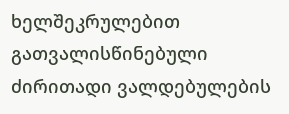ხელშეკრულებით გათვალისწინებული ძირითადი ვალდებულების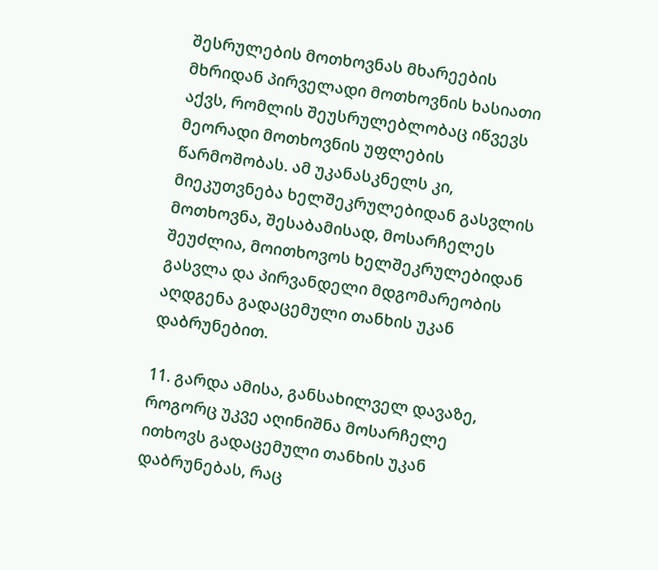შესრულების მოთხოვნას მხარეების მხრიდან პირველადი მოთხოვნის ხასიათი აქვს, რომლის შეუსრულებლობაც იწვევს მეორადი მოთხოვნის უფლების წარმოშობას. ამ უკანასკნელს კი, მიეკუთვნება ხელშეკრულებიდან გასვლის მოთხოვნა, შესაბამისად, მოსარჩელეს შეუძლია, მოითხოვოს ხელშეკრულებიდან გასვლა და პირვანდელი მდგომარეობის აღდგენა გადაცემული თანხის უკან დაბრუნებით.

11. გარდა ამისა, განსახილველ დავაზე, როგორც უკვე აღინიშნა მოსარჩელე ითხოვს გადაცემული თანხის უკან დაბრუნებას, რაც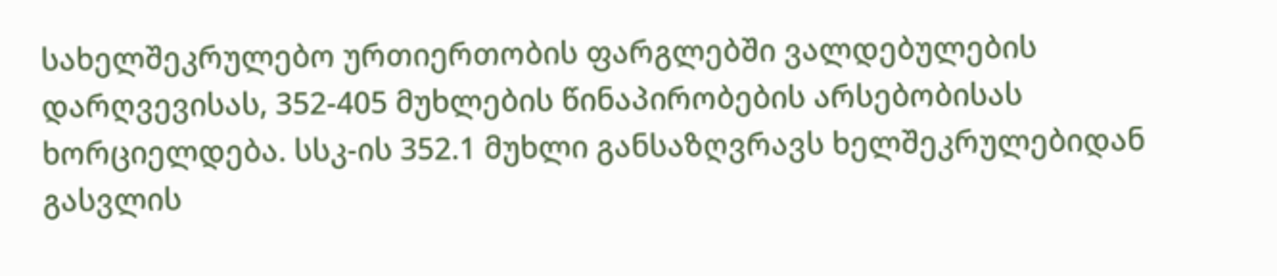სახელშეკრულებო ურთიერთობის ფარგლებში ვალდებულების დარღვევისას, 352-405 მუხლების წინაპირობების არსებობისას ხორციელდება. სსკ-ის 352.1 მუხლი განსაზღვრავს ხელშეკრულებიდან გასვლის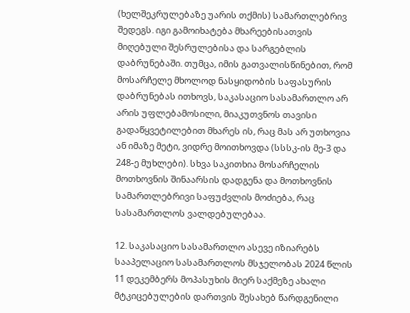(ხელშეკრულებაზე უარის თქმის) სამართლებრივ შედეგს. იგი გამოიხატება მხარეებისათვის მიღებული შესრულებისა და სარგებლის დაბრუნებაში. თუმცა, იმის გათვალისწინებით, რომ მოსარჩელე მხოლოდ ნასყიდობის საფასურის დაბრუნებას ითხოვს, საკასაციო სასამართლო არ არის უფლებამოსილი, მიაკუთვნოს თავისი გადაწყვეტილებით მხარეს ის, რაც მას არ უთხოვია ან იმაზე მეტი, ვიდრე მოითხოვდა (სსსკ-ის მე-3 და 248-ე მუხლები). სხვა საკითხია მოსარჩელის მოთხოვნის შინაარსის დადგენა და მოთხოვნის სამართლებრივი საფუძვლის მოძიება, რაც სასამართლოს ვალდებულებაა.

12. საკასაციო სასამართლო ასევე იზიარებს სააპელაციო სასამართლოს მსჯელობას 2024 წლის 11 დეკემბერს მოპასუხის მიერ საქმეზე ახალი მტკიცებულების დართვის შესახებ წარდგენილი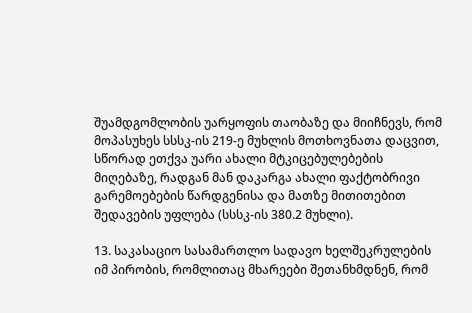შუამდგომლობის უარყოფის თაობაზე და მიიჩნევს, რომ მოპასუხეს სსსკ-ის 219-ე მუხლის მოთხოვნათა დაცვით, სწორად ეთქვა უარი ახალი მტკიცებულებების მიღებაზე, რადგან მან დაკარგა ახალი ფაქტობრივი გარემოებების წარდგენისა და მათზე მითითებით შედავების უფლება (სსსკ-ის 380.2 მუხლი).

13. საკასაციო სასამართლო სადავო ხელშეკრულების იმ პირობის, რომლითაც მხარეები შეთანხმდნენ, რომ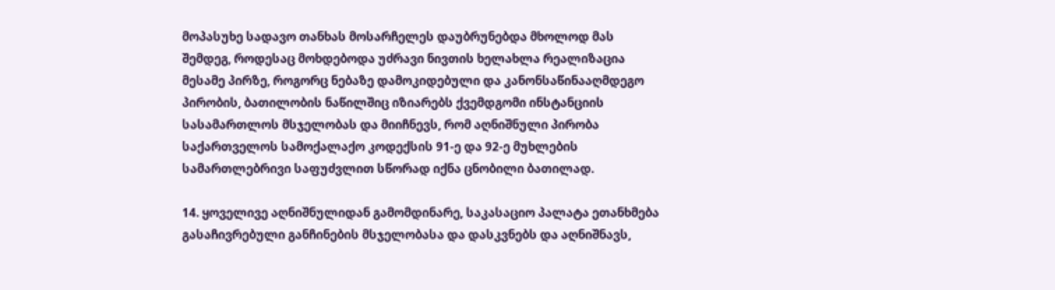მოპასუხე სადავო თანხას მოსარჩელეს დაუბრუნებდა მხოლოდ მას შემდეგ, როდესაც მოხდებოდა უძრავი ნივთის ხელახლა რეალიზაცია მესამე პირზე, როგორც ნებაზე დამოკიდებული და კანონსაწინააღმდეგო პირობის, ბათილობის ნაწილშიც იზიარებს ქვემდგომი ინსტანციის სასამართლოს მსჯელობას და მიიჩნევს, რომ აღნიშნული პირობა საქართველოს სამოქალაქო კოდექსის 91-ე და 92-ე მუხლების სამართლებრივი საფუძვლით სწორად იქნა ცნობილი ბათილად.

14. ყოველივე აღნიშნულიდან გამომდინარე, საკასაციო პალატა ეთანხმება გასაჩივრებული განჩინების მსჯელობასა და დასკვნებს და აღნიშნავს,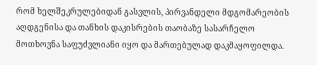რომ ხელშეკრულებიდან გასვლის, პირვანდელი მდგომარეობის აღდგენისა და თანხის დაკისრების თაობაზე სასარჩელო მოთხოვნა საფუძვლიანი იყო და მართებულად დაკმაყოფილდა.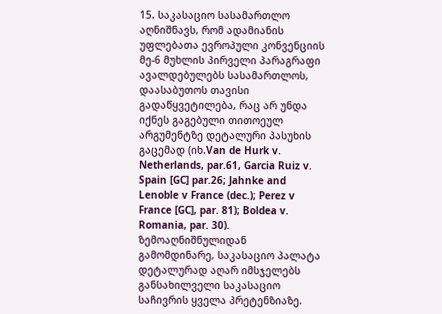15. საკასაციო სასამართლო აღნიშნავს, რომ ადამიანის უფლებათა ევროპული კონვენციის მე-6 მუხლის პირველი პარაგრაფი ავალდებულებს სასამართლოს, დაასაბუთოს თავისი გადაწყვეტილება, რაც არ უნდა იქნეს გაგებული თითოეულ არგუმენტზე დეტალური პასუხის გაცემად (იხ.Van de Hurk v. Netherlands, par.61, Garcia Ruiz v. Spain [GC] par.26; Jahnke and Lenoble v France (dec.); Perez v France [GC], par. 81); Boldea v. Romania, par. 30). ზემოაღნიშნულიდან გამომდინარე, საკასაციო პალატა დეტალურად აღარ იმსჯელებს განსახილველი საკასაციო საჩივრის ყველა პრეტენზიაზე.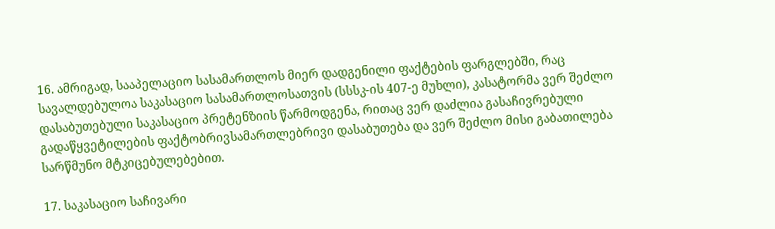16. ამრიგად, სააპელაციო სასამართლოს მიერ დადგენილი ფაქტების ფარგლებში, რაც სავალდებულოა საკასაციო სასამართლოსათვის (სსსკ-ის 407-ე მუხლი), კასატორმა ვერ შეძლო დასაბუთებული საკასაციო პრეტენზიის წარმოდგენა, რითაც ვერ დაძლია გასაჩივრებული გადაწყვეტილების ფაქტობრივსამართლებრივი დასაბუთება და ვერ შეძლო მისი გაბათილება სარწმუნო მტკიცებულებებით.

17. საკასაციო საჩივარი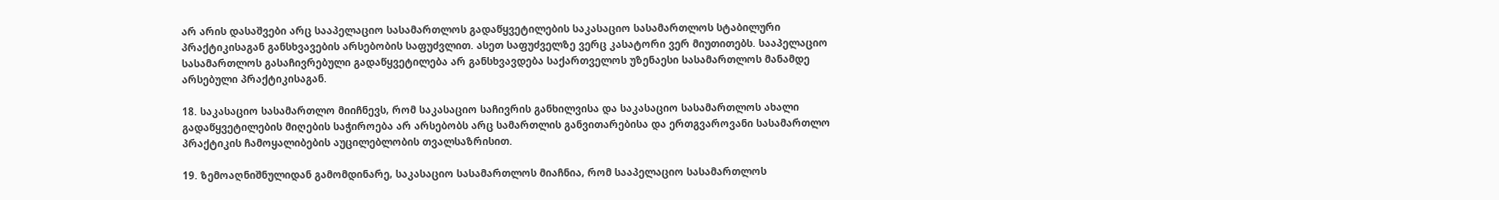არ არის დასაშვები არც სააპელაციო სასამართლოს გადაწყვეტილების საკასაციო სასამართლოს სტაბილური პრაქტიკისაგან განსხვავების არსებობის საფუძვლით. ასეთ საფუძველზე ვერც კასატორი ვერ მიუთითებს. სააპელაციო სასამართლოს გასაჩივრებული გადაწყვეტილება არ განსხვავდება საქართველოს უზენაესი სასამართლოს მანამდე არსებული პრაქტიკისაგან.

18. საკასაციო სასამართლო მიიჩნევს, რომ საკასაციო საჩივრის განხილვისა და საკასაციო სასამართლოს ახალი გადაწყვეტილების მიღების საჭიროება არ არსებობს არც სამართლის განვითარებისა და ერთგვაროვანი სასამართლო პრაქტიკის ჩამოყალიბების აუცილებლობის თვალსაზრისით.

19. ზემოაღნიშნულიდან გამომდინარე, საკასაციო სასამართლოს მიაჩნია, რომ სააპელაციო სასამართლოს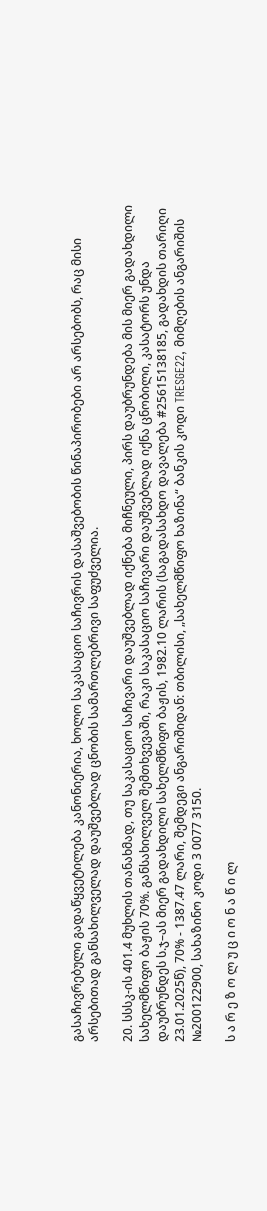გასაჩივრებული გადაწყვეტილება კანონიერია, ხოლო საკასაციო საჩივრის დასაშვებობის წინაპირობები არ არსებობს, რაც მისი არსებითად განსახილველად დაუშვებლად ცნობის სამართლებრივი საფუძველია.

20. სსსკ-ის 401.4 მუხლის თანახმად, თუ საკასაციო საჩივარი დაუშვებლად იქნება მიჩნეული, პირს დაუბრუნდება მის მიერ გადახდილი სახელმწიფო ბაჟის 70%. განსახილველ შემთხვევაში, რაკი საკასაციო საჩივარი დაუშვებლად იქნა ცნობილი, კასატორს უნდა დაუბრუნდეს ს.ჯ–ას მიერ გადახდილი სახელმწიფო ბაჟის, 1982.10 ლარის (საგადასახდო დავალება #25615138185, გადახდის თარიღი 23.01.2025წ), 70% - 1387.47 ლარი, შემდეგი ანგარიშიდან: თბილისი, „სახელმწიფო ხაზინა“ ბანკის კოდი TRESGE22, მიმღების ანგარიშის №200122900, სახაზინო კოდი 3 0077 3150.

ს ა რ ე ზ ო ლ უ ც ი ო ნ ა წ ი ლ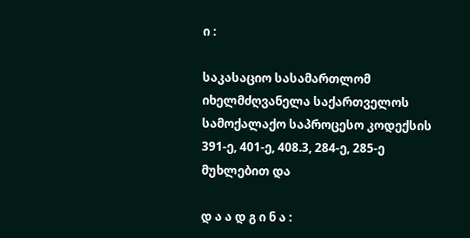ი :

საკასაციო სასამართლომ იხელმძღვანელა საქართველოს სამოქალაქო საპროცესო კოდექსის 391-ე, 401-ე, 408.3, 284-ე, 285-ე მუხლებით და

დ ა ა დ გ ი ნ ა :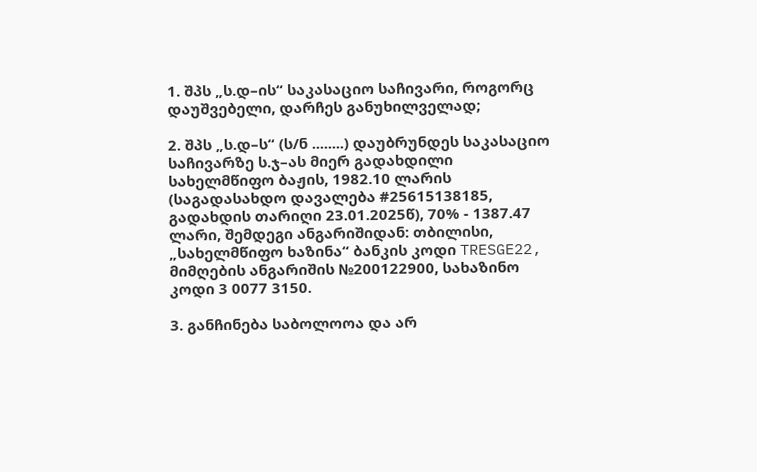1. შპს „ს.დ–ის“ საკასაციო საჩივარი, როგორც დაუშვებელი, დარჩეს განუხილველად;

2. შპს „ს.დ–ს“ (ს/ნ ........) დაუბრუნდეს საკასაციო საჩივარზე ს.ჯ–ას მიერ გადახდილი სახელმწიფო ბაჟის, 1982.10 ლარის (საგადასახდო დავალება #25615138185, გადახდის თარიღი 23.01.2025წ), 70% - 1387.47 ლარი, შემდეგი ანგარიშიდან: თბილისი, „სახელმწიფო ხაზინა“ ბანკის კოდი TRESGE22, მიმღების ანგარიშის №200122900, სახაზინო კოდი 3 0077 3150.

3. განჩინება საბოლოოა და არ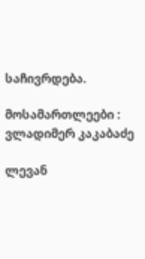საჩივრდება.

მოსამართლეები : ვლადიმერ კაკაბაძე

ლევან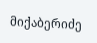მიქაბერიძე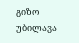გიზო უბილავა